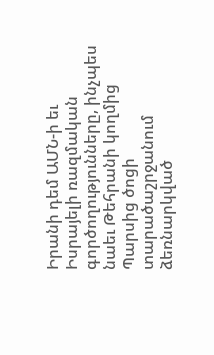Իրանի դեմ ԱՄՆ-ի եւ Իսրայելի ռազմական գործողությունները, ինչպես նաեւ Թեհրանի կողմից Պարսից ծոցի տարածաշրջանում ձեռնարկված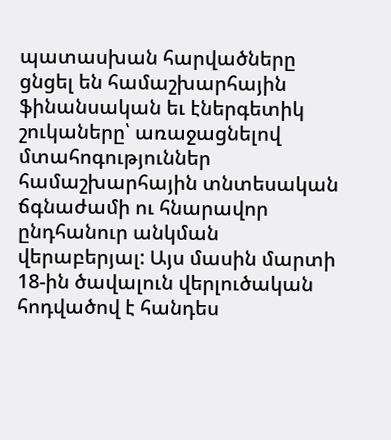պատասխան հարվածները ցնցել են համաշխարհային ֆինանսական եւ էներգետիկ շուկաները՝ առաջացնելով մտահոգություններ համաշխարհային տնտեսական ճգնաժամի ու հնարավոր ընդհանուր անկման վերաբերյալ: Այս մասին մարտի 18-ին ծավալուն վերլուծական հոդվածով է հանդես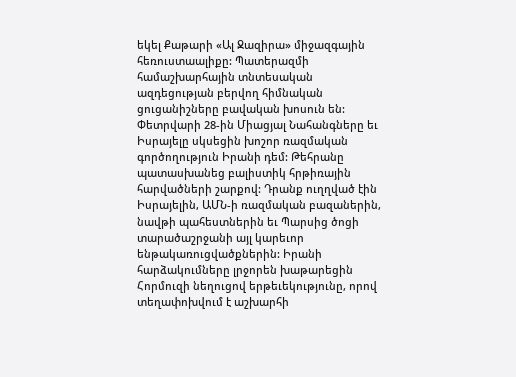եկել Քաթարի «Ալ Ջազիրա» միջազգային հեռուստաալիքը: Պատերազմի համաշխարհային տնտեսական ազդեցության բերվող հիմնական ցուցանիշները բավական խոսուն են:
Փետրվարի 28-ին Միացյալ Նահանգները եւ Իսրայելը սկսեցին խոշոր ռազմական գործողություն Իրանի դեմ: Թեհրանը պատասխանեց բալիստիկ հրթիռային հարվածների շարքով: Դրանք ուղղված էին Իսրայելին, ԱՄՆ-ի ռազմական բազաներին, նավթի պահեստներին եւ Պարսից ծոցի տարածաշրջանի այլ կարեւոր ենթակառուցվածքներին: Իրանի հարձակումները լրջորեն խաթարեցին Հորմուզի նեղուցով երթեւեկությունը, որով տեղափոխվում է աշխարհի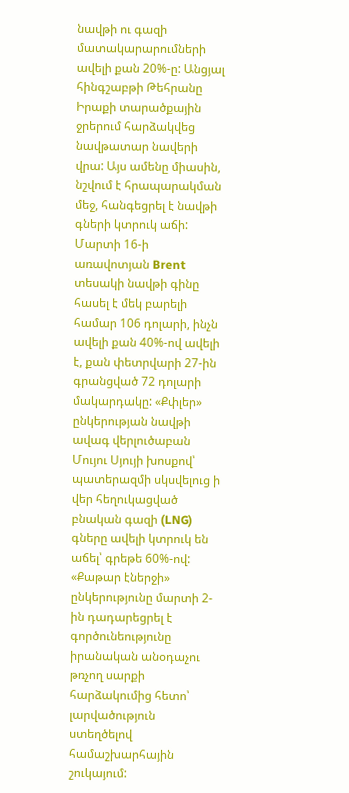նավթի ու գազի մատակարարումների ավելի քան 20%-ը: Անցյալ հինգշաբթի Թեհրանը Իրաքի տարածքային ջրերում հարձակվեց նավթատար նավերի վրա: Այս ամենը միասին, նշվում է հրապարակման մեջ, հանգեցրել է նավթի գների կտրուկ աճի: Մարտի 16-ի առավոտյան Brent տեսակի նավթի գինը հասել է մեկ բարելի համար 106 դոլարի, ինչն ավելի քան 40%-ով ավելի է, քան փետրվարի 27-ին գրանցված 72 դոլարի մակարդակը: «Քփլեր» ընկերության նավթի ավագ վերլուծաբան Մույու Սյույի խոսքով՝ պատերազմի սկսվելուց ի վեր հեղուկացված բնական գազի (LNG) գները ավելի կտրուկ են աճել՝ գրեթե 60%-ով: «Քաթար էներջի» ընկերությունը մարտի 2-ին դադարեցրել է գործունեությունը իրանական անօդաչու թռչող սարքի հարձակումից հետո՝ լարվածություն ստեղծելով համաշխարհային շուկայում: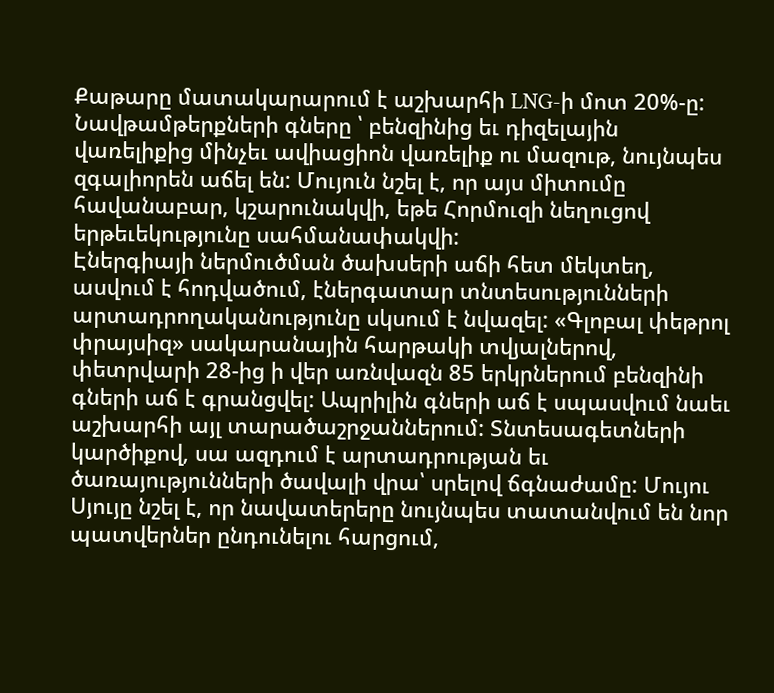Քաթարը մատակարարում է աշխարհի LNG-ի մոտ 20%-ը:
Նավթամթերքների գները ՝ բենզինից եւ դիզելային վառելիքից մինչեւ ավիացիոն վառելիք ու մազութ, նույնպես զգալիորեն աճել են: Մույուն նշել է, որ այս միտումը հավանաբար, կշարունակվի, եթե Հորմուզի նեղուցով երթեւեկությունը սահմանափակվի:
Էներգիայի ներմուծման ծախսերի աճի հետ մեկտեղ, ասվում է հոդվածում, էներգատար տնտեսությունների արտադրողականությունը սկսում է նվազել: «Գլոբալ փեթրոլ փրայսիզ» սակարանային հարթակի տվյալներով, փետրվարի 28-ից ի վեր առնվազն 85 երկրներում բենզինի գների աճ է գրանցվել: Ապրիլին գների աճ է սպասվում նաեւ աշխարհի այլ տարածաշրջաններում: Տնտեսագետների կարծիքով, սա ազդում է արտադրության եւ ծառայությունների ծավալի վրա՝ սրելով ճգնաժամը: Մույու Սյույը նշել է, որ նավատերերը նույնպես տատանվում են նոր պատվերներ ընդունելու հարցում,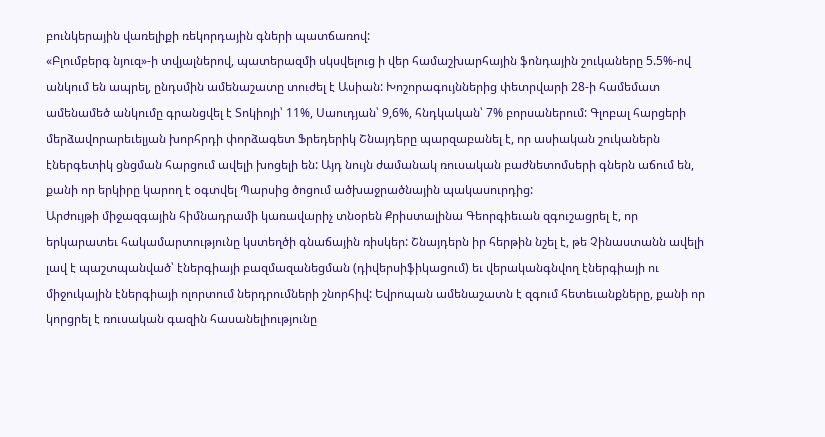բունկերային վառելիքի ռեկորդային գների պատճառով:
«Բլումբերգ նյուզ»-ի տվյալներով, պատերազմի սկսվելուց ի վեր համաշխարհային ֆոնդային շուկաները 5.5%-ով անկում են ապրել, ընդսմին ամենաշատը տուժել է Ասիան: Խոշորագույններից փետրվարի 28-ի համեմատ ամենամեծ անկումը գրանցվել է Տոկիոյի՝ 11%, Սաուդյան՝ 9,6%, հնդկական՝ 7% բորսաներում: Գլոբալ հարցերի մերձավորարեւելյան խորհրդի փորձագետ Ֆրեդերիկ Շնայդերը պարզաբանել է, որ ասիական շուկաներն էներգետիկ ցնցման հարցում ավելի խոցելի են: Այդ նույն ժամանակ ռուսական բաժնետոմսերի գներն աճում են, քանի որ երկիրը կարող է օգտվել Պարսից ծոցում ածխաջրածնային պակասուրդից:
Արժույթի միջազգային հիմնադրամի կառավարիչ տնօրեն Քրիստալինա Գեորգիեւան զգուշացրել է, որ երկարատեւ հակամարտությունը կստեղծի գնաճային ռիսկեր: Շնայդերն իր հերթին նշել է, թե Չինաստանն ավելի լավ է պաշտպանված՝ էներգիայի բազմազանեցման (դիվերսիֆիկացում) եւ վերականգնվող էներգիայի ու միջուկային էներգիայի ոլորտում ներդրումների շնորհիվ: Եվրոպան ամենաշատն է զգում հետեւանքները, քանի որ կորցրել է ռուսական գազին հասանելիությունը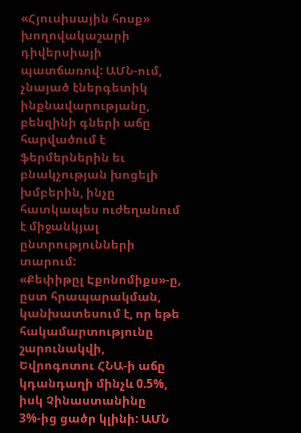«Հյուսիսային հոսք» խողովակաշարի դիվերսիայի պատճառով: ԱՄՆ-ում, չնայած էներգետիկ ինքնավարությանը, բենզինի գների աճը հարվածում է ֆերմերներին եւ բնակչության խոցելի խմբերին, ինչը հատկապես ուժեղանում է միջանկյալ ընտրությունների տարում:
«Քեփիթըլ Էքոնոմիքս»-ը, ըստ հրապարակման, կանխատեսում է, որ եթե հակամարտությունը շարունակվի, Եվրոգոտու ՀՆԱ-ի աճը կդանդաղի մինչև 0.5%, իսկ Չինաստանինը 3%-ից ցածր կլինի: ԱՄՆ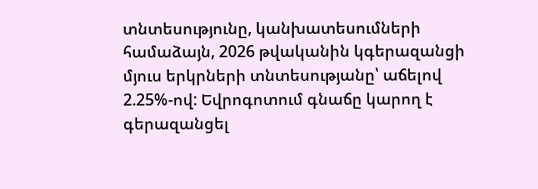տնտեսությունը, կանխատեսումների համաձայն, 2026 թվականին կգերազանցի մյուս երկրների տնտեսությանը՝ աճելով 2.25%-ով: Եվրոգոտում գնաճը կարող է գերազանցել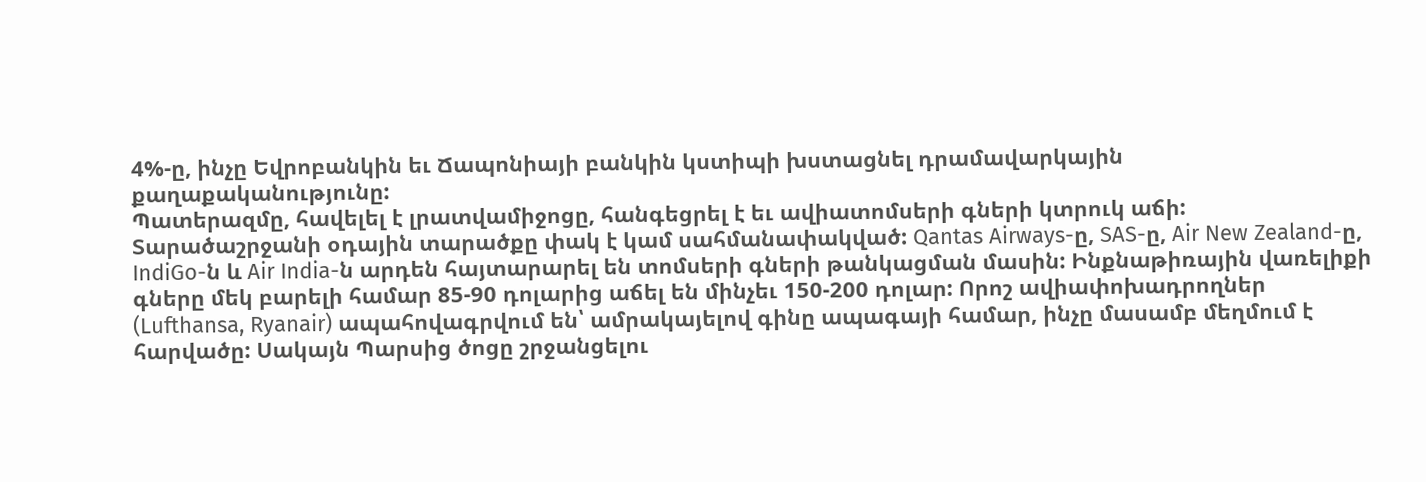4%-ը, ինչը Եվրոբանկին եւ Ճապոնիայի բանկին կստիպի խստացնել դրամավարկային քաղաքականությունը:
Պատերազմը, հավելել է լրատվամիջոցը, հանգեցրել է եւ ավիատոմսերի գների կտրուկ աճի: Տարածաշրջանի օդային տարածքը փակ է կամ սահմանափակված: Qantas Airways-ը, SAS-ը, Air New Zealand-ը, IndiGo-ն և Air India-ն արդեն հայտարարել են տոմսերի գների թանկացման մասին: Ինքնաթիռային վառելիքի գները մեկ բարելի համար 85-90 դոլարից աճել են մինչեւ 150-200 դոլար: Որոշ ավիափոխադրողներ (Lufthansa, Ryanair) ապահովագրվում են՝ ամրակայելով գինը ապագայի համար, ինչը մասամբ մեղմում է հարվածը: Սակայն Պարսից ծոցը շրջանցելու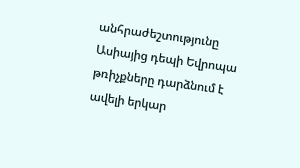անհրաժեշտությունը Ասիայից դեպի Եվրոպա թռիչքները դարձնում է ավելի երկար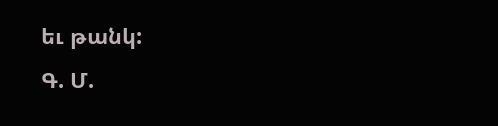եւ թանկ:
Գ. Մ.